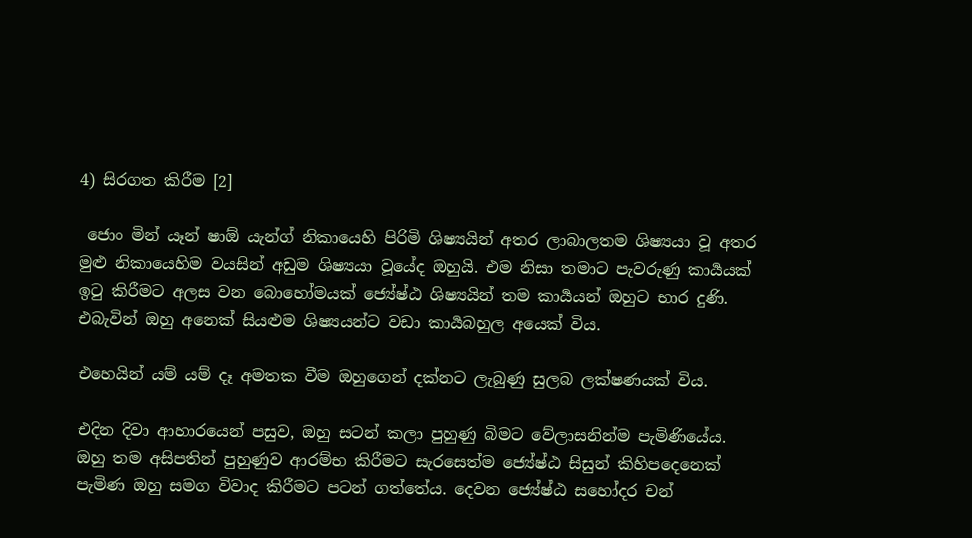4) සිරගත කිරීම [2]

 ජොං මින් යෑන් ෂාඕ යැන්ග් නිකායෙහි පිරිමි ශිෂ්‍යයින් අතර ලාබාලතම ශිෂ්‍යයා වූ අතර මුළු නිකායෙහිම වයසින් අඩුම ශිෂ්‍යයා වූයේද ඔහුයි. එම නිසා තමාට පැවරුණු කාර්‍යයක් ඉටු කිරීමට අලස වන බොහෝමයක් ජ්‍යේෂ්ඨ ශිෂ්‍යයින් තම කාර්‍යයන් ඔහුට භාර දුණි. එබැවින් ඔහු අනෙක් සියළුම ශිෂ්‍යයන්ට වඩා කාර්‍යබහුල අයෙක් විය.

එහෙයින් යම් යම් දෑ අමතක වීම ඔහුගෙන් දක්නට ලැබුණු සුලබ ලක්ෂණයක් විය.

එදින දිවා ආහාරයෙන් පසුව, ඔහු සටන් කලා පුහුණු බිමට වේලාසනින්ම පැමිණියේය. ඔහු තම අසිපතින් පුහුණුව ආරම්භ කිරීමට සැරසෙත්ම ජ්‍යේෂ්ඨ සිසුන් කිහිපදෙනෙක් පැමිණ ඔහු සමග විවාද කිරීමට පටන් ගත්තේය. දෙවන ජ්‍යේෂ්ඨ සහෝදර චන්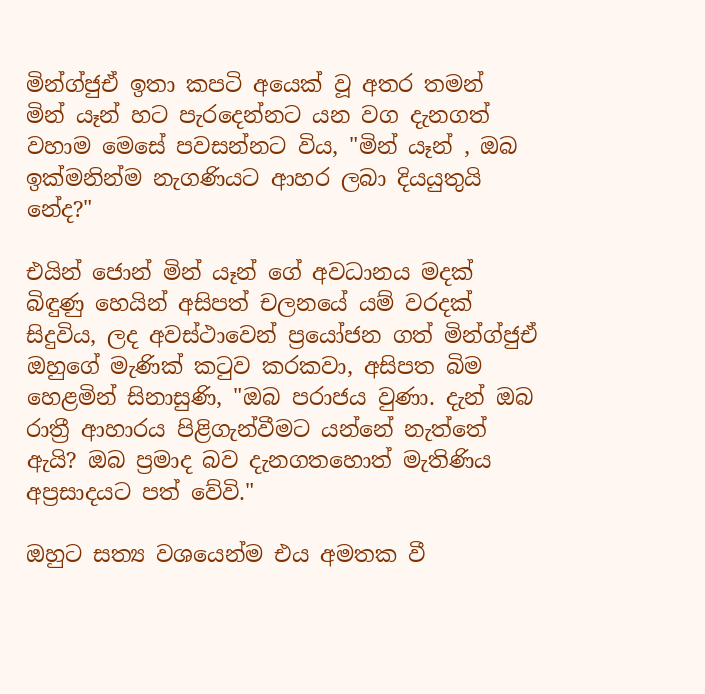මින්ග්ජුඒ ඉතා කපටි අයෙක් වූ අතර තමන්  මින් යෑන් හට පැරදෙන්නට යන වග දැනගත් වහාම මෙසේ පවසන්නට විය, "මින් යෑන් , ඔබ ඉක්මනින්ම නැගණියට ආහර ලබා දියයුතුයි නේද?"

එයින් ජොන් මින් යෑන් ගේ අවධානය මදක් බිඳුණු හෙයින් අසිපත් චලනයේ යම් වරදක් සිදුවිය, ලද අවස්ථාවෙන් ප්‍රයෝජන ගත් මින්ග්ජුඒ ඔහුගේ මැණික් කටුව කරකවා, අසිපත බිම හෙළමින් සිනාසුණි, "ඔබ පරාජය වුණා. දැන් ඔබ රාත්‍රී ආහාරය පිළිගැන්වීමට යන්නේ නැත්තේ ඇයි? ඔබ ප්‍රමාද බව දැනගතහොත් මැතිණිය අප්‍රසාදයට පත් වේවි."

ඔහුට සත්‍ය වශයෙන්ම එය අමතක වී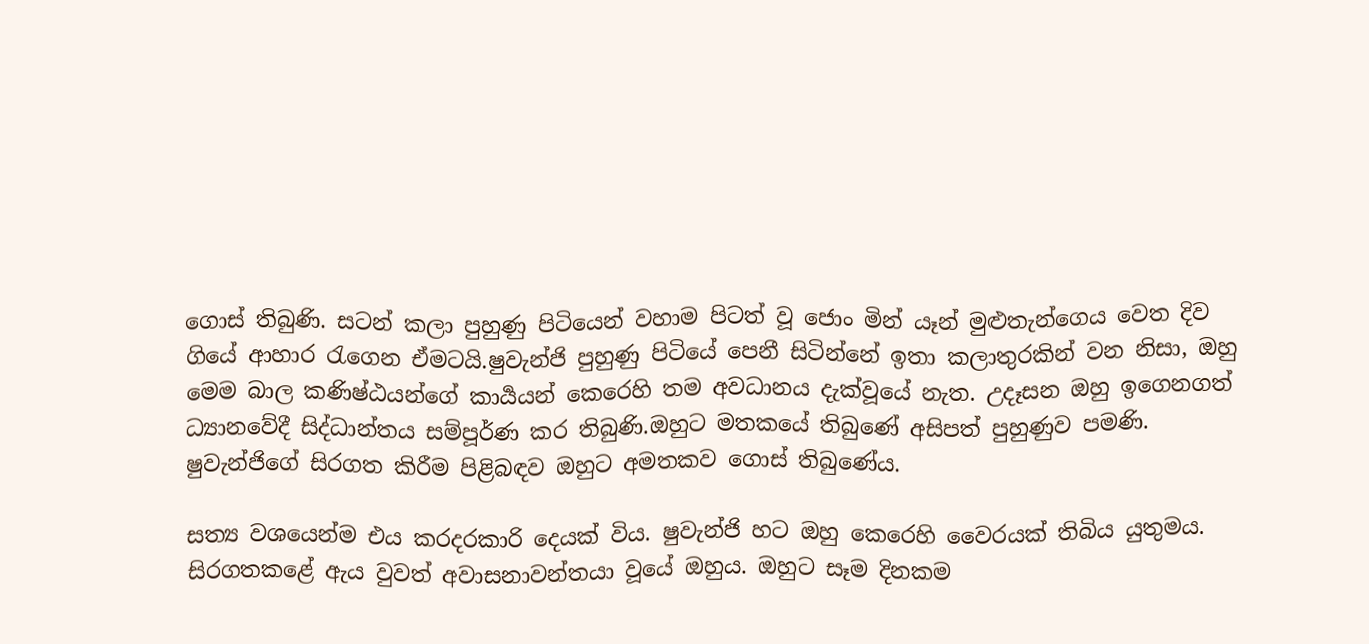ගොස් තිබුණි. සටන් කලා පුහුණු පිටියෙන් වහාම පිටත් වූ ජොං මින් යෑන් මුළුතැන්ගෙය වෙත දිව ගියේ ආහාර රැගෙන ඒමටයි.ෂුවැන්ජි පුහුණු පිටියේ පෙනී සිටින්නේ ඉතා කලාතුරකින් වන නිසා, ඔහු මෙම බාල කණිෂ්ඨයන්ගේ කාර්‍යයන් කෙරෙහි තම අවධානය දැක්වූයේ නැත. උදෑසන ඔහු ඉගෙනගත් ධ්‍යානවේදී සිද්ධාන්තය සම්පූර්ණ කර තිබුණි.ඔහුට මතකයේ තිබුණේ අසිපත් පුහුණුව පමණි. ෂුවැන්ජිගේ සිරගත කිරීම පිළිබඳව ඔහුට අමතකව ගොස් තිබුණේය.

සත්‍ය වශයෙන්ම එය කරදරකාරි දෙයක් විය. ෂුවැන්ජි හට ඔහු කෙරෙහි වෛරයක් තිබිය යුතුමය. සිරගතකළේ ඇය වුවත් අවාසනාවන්තයා වූයේ ඔහුය. ඔහුට සෑම දිනකම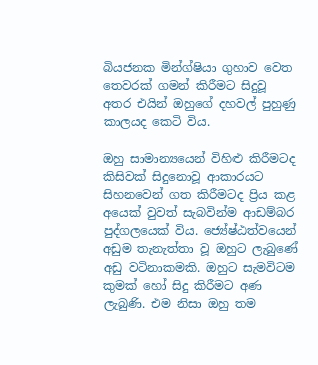බියජනක මින්ග්ෂියා ගුහාව වෙත තෙවරක් ගමන් කිරීමට සිදුවූ අතර එයින් ඔහුගේ දහවල් පුහුණු කාලයද කෙටි විය.

ඔහු සාමාන්‍යයෙන් විහිළු කිරීමටද කිසිවක් සිදුනොවූ ආකාරයට සිහනවෙන් ගත කිරීමටද ප්‍රිය කළ අයෙක් වුවත් සැබවින්ම ආඩම්බර පුද්ගලයෙක් විය. ජ්‍යේෂ්ඨත්වයෙන් අඩුම තැනැත්තා වූ ඔහුට ලැබුණේ අඩු වටිනාකමකි. ඔහුට සැමවිටම කුමක් හෝ සිදු කිරීමට අණ ලැබුණි. එම නිසා ඔහු තම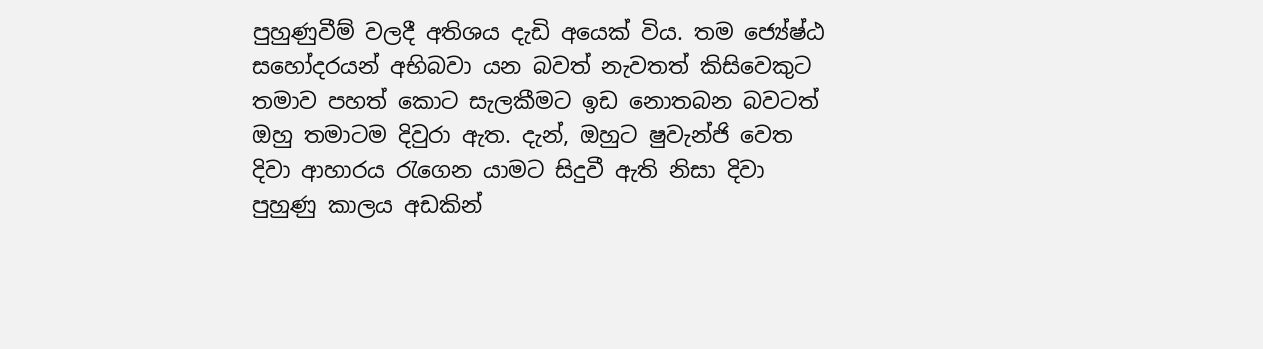පුහුණුවීම් වලදී අතිශය දැඩි අයෙක් විය. තම ජ්‍යේෂ්ඨ සහෝදරයන් අභිබවා යන බවත් නැවතත් කිසිවෙකුට තමාව පහත් කොට සැලකීමට ඉඩ නොතබන බවටත් ඔහු තමාටම දිවුරා ඇත. දැන්, ඔහුට ෂුවැන්ජි වෙත දිවා ආහාරය රැගෙන යාමට සිදුවී ඇති නිසා දිවා පුහුණු කාලය අඩකින්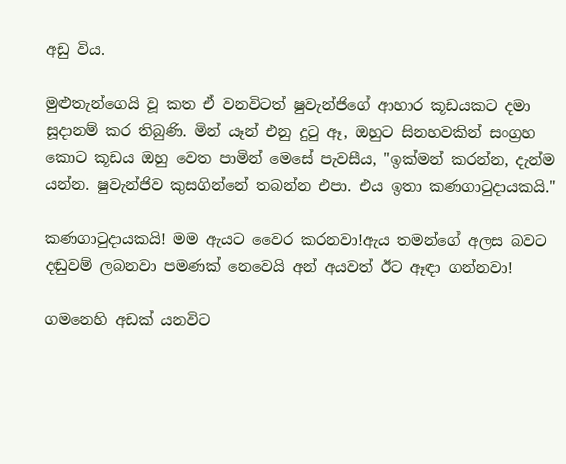අඩු විය.

මුළුතැන්ගෙයි වූ කත ඒ වනවිටත් ෂුවැන්ජිගේ ආහාර කූඩයකට දමා සූදානම් කර තිබුණි. මින් යෑන් එනු දුටු ඈ, ඔහුට සිනහවකින් සංග්‍රහ කොට කූඩය ඔහු වෙත පාමින් මෙසේ පැවසීය, "ඉක්මන් කරන්න, දැන්ම යන්න. ෂුවැන්ජිව කුසගින්නේ තබන්න එපා. එය ඉතා කණගාටුදායකයි."

කණගාටුදායකයි! මම ඇයට වෛර කරනවා!ඇය තමන්ගේ අලස බවට දඬුවම් ලබනවා පමණක් නෙවෙයි අන් අයවත් ඊට ඈඳා ගන්නවා!

ගමනෙහි අඩක් යනවිට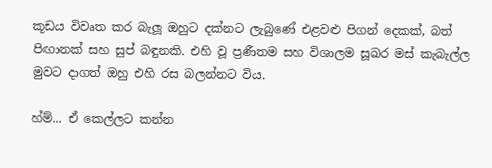කූඩය විවෘත කර බැලූ ඔහුට දක්නට ලැබුණේ එළවළු පිගන් දෙකක්, බත් පිඟානක් සහ සුප් බඳුනකි. එහි වූ ප්‍රණීතම සහ විශාලම සූඛර මස් කැබැල්ල මුවට දාගත් ඔහු එහි රස බලන්නට විය.

හ්ම්... ඒ කෙල්ලට කන්න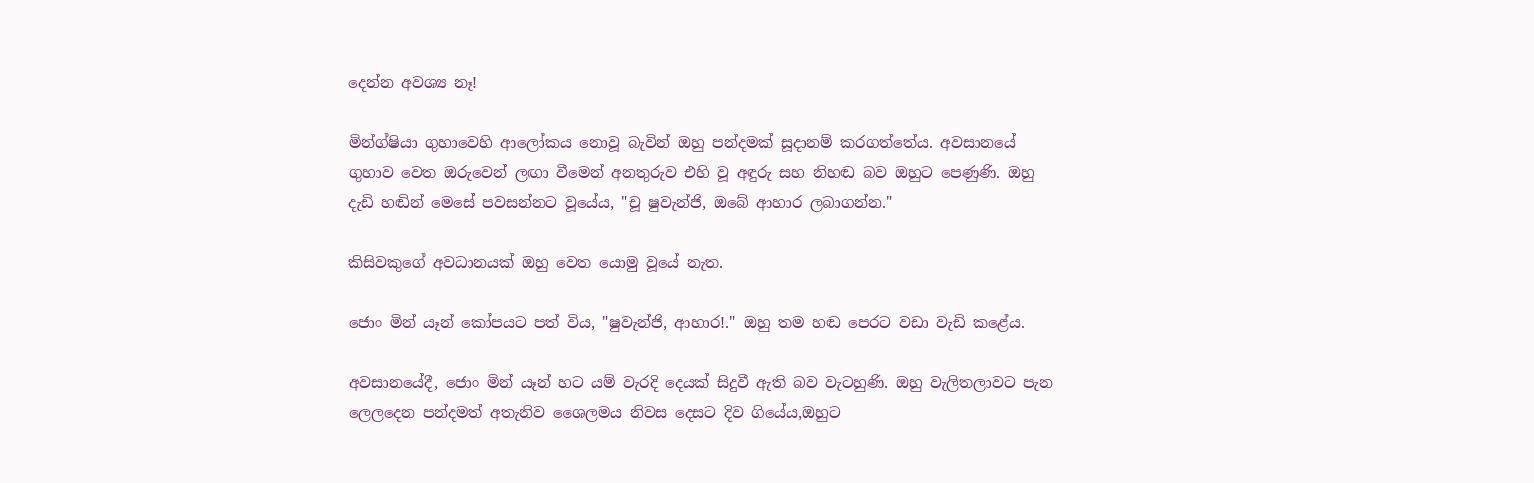දෙන්න අවශ්‍ය නෑ!

මින්ග්ෂියා ගුහාවෙහි ආලෝකය නොවූ බැවින් ඔහු පන්දමක් සූදානම් කරගත්තේය. අවසානයේ ගුහාව වෙත ඔරුවෙන් ලඟා වීමෙන් අනතුරුව එහි වූ අඳුරු සහ නිහඬ බව ඔහුට පෙණුණි. ඔහු දැඩි හඬින් මෙසේ පවසන්නට වූයේය, "චූ ෂුවැන්ජි, ඔබේ ආහාර ලබාගන්න."

කිසිවකුගේ අවධානයක් ඔහු වෙත යොමු වූයේ නැත.

ජොං මින් යෑන් කෝපයට පත් විය, "ෂුවැන්ජි, ආහාර!." ඔහු තම හඬ පෙරට වඩා වැඩි කළේය.

අවසානයේදී, ජොං මින් යෑන් හට යම් වැරදි දෙයක් සිදුවී ඇති බව වැටහුණි. ඔහු වැලිතලාවට පැන ලෙලදෙන පන්දමත් අතැනිව ශෛලමය නිවස දෙසට දිව ගියේය,ඔහුට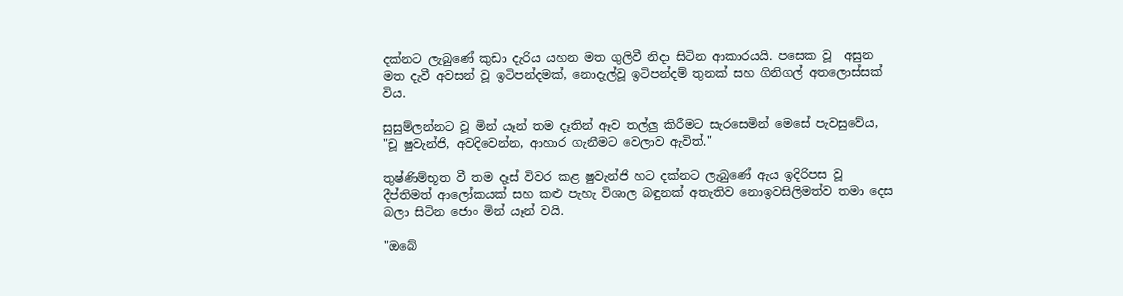දක්නට ලැබුණේ කුඩා දැරිය යහන මත ගුලිවී නිදා සිටින ආකාරයයි. පසෙක වූ  අසුන මත දැවී අවසන් වූ ඉටිපන්දමක්, නොදැල්වූ ඉටිපන්දම් තුනක් සහ ගිනිගල් අතලොස්සක් විය.

සුසුම්ලන්නට වූ මින් යෑන් තම දෑතින් ඈව තල්ලු කිරීමට සැරසෙමින් මෙසේ පැවසුවේය, "චූ ෂුවැන්ජි, අවදිවෙන්න, ආහාර ගැනීමට වෙලාව ඇවිත්."

තුෂ්ණිම්භූත වී තම දෑස් විවර කළ ෂුවැන්ජි හට දක්නට ලැබුණේ ඇය ඉදිරිපස වූ දීප්තිමත් ආලෝකයක් සහ කළු පැහැ විශාල බඳුනක් අතැතිව නොඉවසිලිමත්ව තමා දෙස බලා සිටින ජොං මින් යෑන් වයි.

"ඔබේ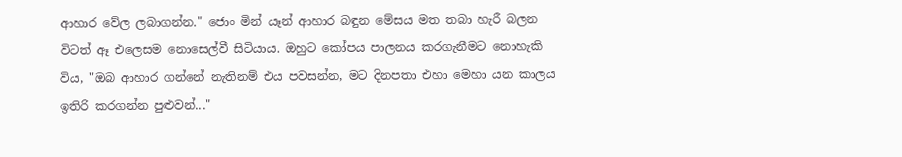ආහාර වේල ලබාගන්න." ජොං මින් යෑන් ආහාර බඳුන මේසය මත තබා හැරී බලන විටත් ඈ එලෙසම නොසෙල්වී සිටියාය. ඔහුට කෝපය පාලනය කරගැනීමට නොහැකි විය, "ඔබ ආහාර ගන්නේ නැතිනම් එය පවසන්න, මට දිනපතා එහා මෙහා යන කාලය ඉතිරි කරගන්න පුළුවන්..."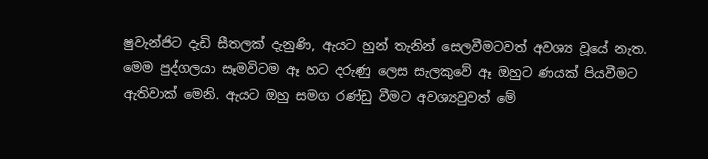ෂුවැන්ජිට දැඩි සීතලක් දැනුණි, ඇයට හුන් තැනින් සෙලවීමටවත් අවශ්‍ය වූයේ නැත. මෙම පුද්ගලයා සෑමවිටම ඈ හට දරුණු ලෙස සැලකුවේ ඈ ඔහුට ණයක් පියවීමට ඇතිවාක් මෙනි. ඇයට ඔහු සමග රණ්ඩු වීමට අවශ්‍යවුවත් මේ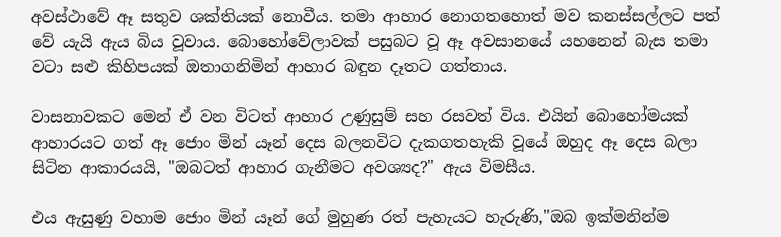අවස්ථාවේ ඈ සතුව ශක්තියක් නොවීය. තමා ආහාර නොගතහොත් මව කනස්සල්ලට පත් වේ යැයි ඇය බිය වූවාය. බොහෝවේලාවක් පසුබට වූ ඈ අවසානයේ යහනෙන් බැස තමා වටා සළු කිහිපයක් ඔතාගනිමින් ආහාර බඳුන දෑතට ගත්තාය.

වාසනාවකට මෙන් ඒ වන විටත් ආහාර උණුසුම් සහ රසවත් විය. එයින් බොහෝමයක් ආහාරයට ගත් ඈ ජොං මින් යෑන් දෙස බලනවිට දැකගතහැකි වූයේ ඔහුද ඈ දෙස බලා සිටින ආකාරයයි, "ඔබටත් ආහාර ගැනීමට අවශ්‍යද?" ඇය විමසීය.

එය ඇසුණු වහාම ජොං මින් යෑන් ගේ මුහුණ රත් පැහැයට හැරුණි,"ඔබ ඉක්මනින්ම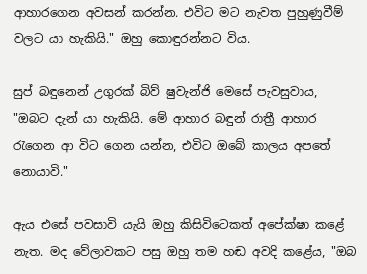ආහාරගෙන අවසන් කරන්න. එවිට මට නැවත පුහුණුවීම් වලට යා හැකියි." ඔහු කොඳුරන්නට විය.

සුප් බඳුනෙන් උගුරක් බිව් ෂුවැන්ජි මෙසේ පැවසුවාය, "ඔබට දැන් යා හැකියි. මේ ආහාර බඳුන් රාත්‍රී ආහාර රැගෙන ආ විට ගෙන යන්න, එවිට ඔබේ කාලය අපතේ නොයාවි."

ඇය එසේ පවසාවි යැයි ඔහු කිසිවිටෙකත් අපේක්ෂා කළේ නැත. මද වේලාවකට පසු ඔහු තම හඬ අවදි කළේය, "ඔබ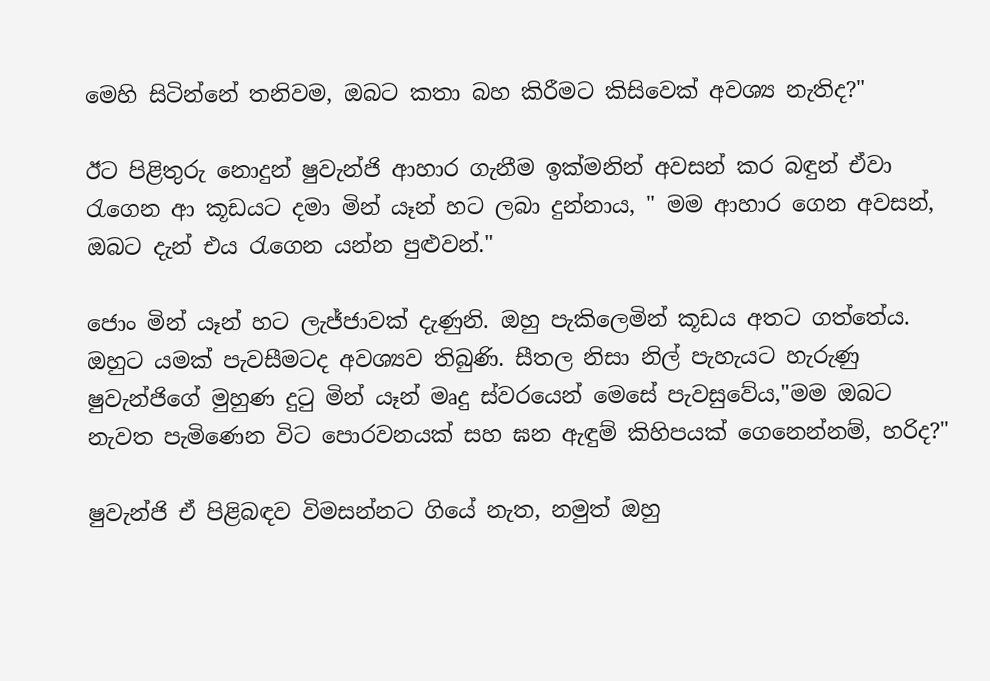මෙහි සිටින්නේ තනිවම, ඔබට කතා බහ කිරීමට කිසිවෙක් අවශ්‍ය නැතිද?"

ඊට පිළිතුරු නොදුන් ෂුවැන්ජි ආහාර ගැනීම ඉක්මනින් අවසන් කර බඳුන් ඒවා රැගෙන ආ කූඩයට දමා මින් යෑන් හට ලබා දුන්නාය, " මම ආහාර ගෙන අවසන්, ඔබට දැන් එය රැගෙන යන්න පුළුවන්."

ජොං මින් යෑන් හට ලැජ්ජාවක් දැණුනි. ඔහු පැකිලෙමින් කූඩය අතට ගත්තේය. ඔහුට යමක් පැවසීමටද අවශ්‍යව තිබුණි. සීතල නිසා නිල් පැහැයට හැරුණු ෂුවැන්ජිගේ මුහුණ දුටු මින් යෑන් මෘදු ස්වරයෙන් මෙසේ පැවසුවේය,"මම ඔබට නැවත පැමිණෙන විට පොරවනයක් සහ ඝන ඇඳුම් කිහිපයක් ගෙනෙන්නම්, හරිද?"

ෂුවැන්ජි ඒ පිළිබඳව විමසන්නට ගියේ නැත, නමුත් ඔහු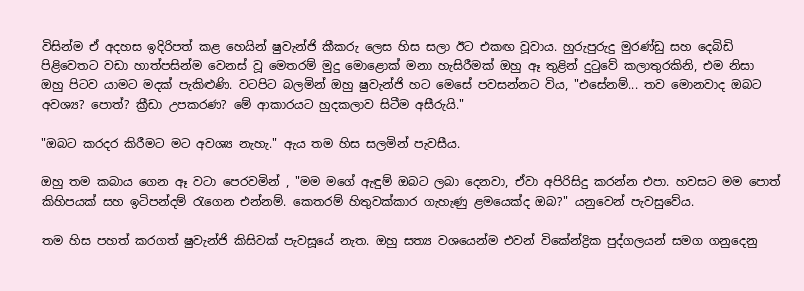විසින්ම ඒ අදහස ඉදිරිපත් කළ හෙයින් ෂුවැන්ජි කීකරු ලෙස හිස සලා ඊට එකඟ වූවාය. හුරුපුරුදු මුරණ්ඩු සහ දෙබිඩි පිළිවෙතට වඩා හාත්පසින්ම වෙනස් වූ මෙතරම් මුදු මොළොක් මනා හැසිරීමක් ඔහු ඈ තුළින් දුටුවේ කලාතුරකිනි, එම නිසා ඔහු පිටව යාමට මදක් පැකිළුණි. වටපිට බලමින් ඔහු ෂුවැන්ජි හට මෙසේ පවසන්නට විය, "එසේනම්... තව මොනවාද ඔබට අවශ්‍ය? පොත්? ක්‍රීඩා උපකරණ? මේ ආකාරයට හුදකලාව සිටීම අසීරුයි."

"ඔබට කරදර කිරීමට මට අවශ්‍ය නැහැ." ඇය තම හිස සලමින් පැවසීය.

ඔහු තම කබාය ගෙන ඈ වටා පෙරවමින් , "මම මගේ ඇඳුම් ඔබට ලබා දෙනවා, ඒවා අපිරිසිදු කරන්න එපා. හවසට මම පොත් කිහිපයක් සහ ඉටිපන්දම් රැගෙන එන්නම්. කෙතරම් හිතුවක්කාර ගැහැණු ළමයෙක්ද ඔබ?" යනුවෙන් පැවසුවේය.

තම හිස පහත් කරගත් ෂුවැන්ජි කිසිවක් පැවසූයේ නැත. ඔහු සත්‍ය වශයෙන්ම එවන් විකේන්ද්‍රික පුද්ගලයන් සමග ගනුදෙනු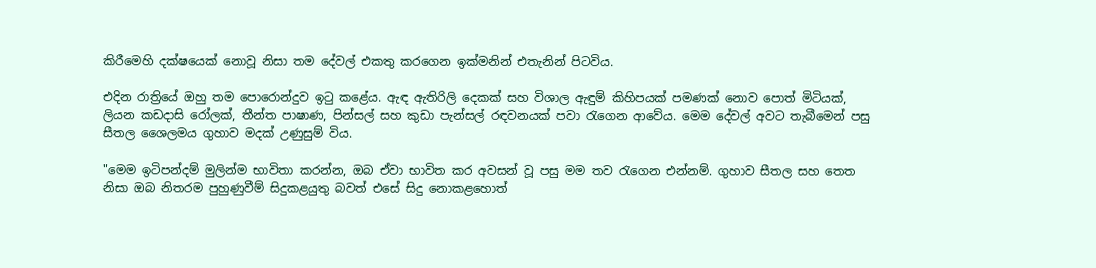කිරීමෙහි දක්ෂයෙක් නොවූ නිසා තම දේවල් එකතු කරගෙන ඉක්මනින් එතැනින් පිටවිය.

එදින රාත්‍රියේ ඔහු තම පොරොන්දුව ඉටු කළේය. ඇඳ ඇතිරිලි දෙකක් සහ විශාල ඇඳුම් කිහිපයක් පමණක් නොව පොත් මිටියක්, ලියන කඩදාසි රෝලක්, තීන්ත පාෂාණ, පින්සල් සහ කුඩා පැන්සල් රඳවනයක් පවා රැගෙන ආවේය. මෙම දේවල් අවට තැබීමෙන් පසු සීතල ශෛලමය ගුහාව මදක් උණුසුම් විය.

"මෙම ඉටිපන්දම් මුලින්ම භාවිතා කරන්න, ඔබ ඒවා භාවිත කර අවසන් වූ පසු මම තව රැගෙන එන්නම්. ගුහාව සීතල සහ තෙත නිසා ඔබ නිතරම පුහුණුවීම් සිදුකළයුතු බවත් එසේ සිදු නොකළහොත්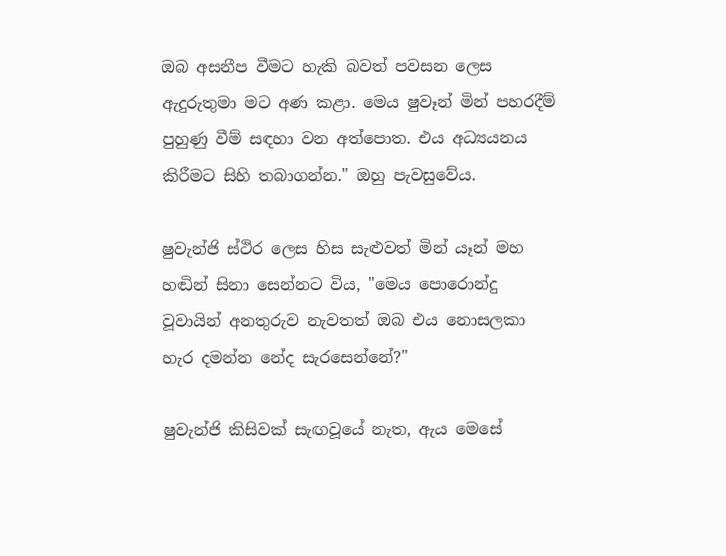ඔබ අසනීප වීමට හැකි බවත් පවසන ලෙස ඇදුරුතුමා මට අණ කළා. මෙය ෂුවෑන් මින් පහරදීම් පුහුණු වීම් සඳහා වන අත්පොත. එය අධ්‍යයනය කිරීමට සිහි තබාගන්න." ඔහු පැවසුවේය.

ෂුවැන්ජි ස්ථිර ලෙස හිස සැළුවත් මින් යෑන් මහ හඬින් සිනා සෙන්නට විය, "මෙය පොරොන්දු වූවායින් අනතුරුව නැවතත් ඔබ එය නොසලකා හැර දමන්න නේද සැරසෙන්නේ?"

ෂුවැන්ජි කිසිවක් සැඟවූයේ නැත, ඇය මෙසේ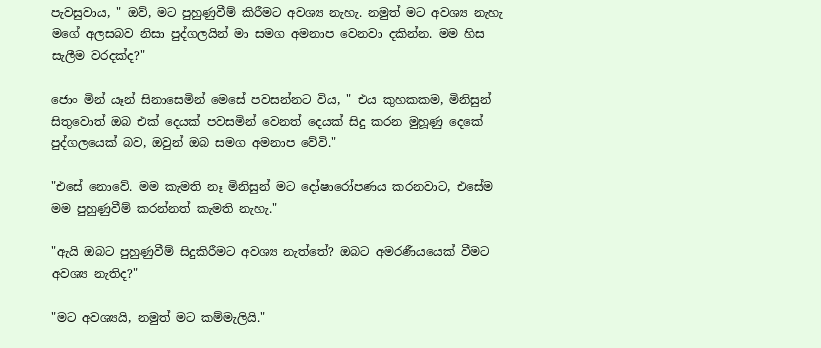පැවසුවාය, " ඔව්, මට පුහුණුවීම් කිරීමට අවශ්‍ය නැහැ. නමුත් මට අවශ්‍ය නැහැ මගේ අලසබව නිසා පුද්ගලයින් මා සමග අමනාප වෙනවා දකින්න. මම හිස සැලීම වරදක්ද?"

ජොං මින් යෑන් සිනාසෙමින් මෙසේ පවසන්නට විය, " එය කුහකකම, මිනිසුන් සිතුවොත් ඔබ එක් දෙයක් පවසමින් වෙනත් දෙයක් සිදු කරන මුහූණු දෙකේ පුද්ගලයෙක් බව, ඔවුන් ඔබ සමග අමනාප වේවි."

"එසේ නොවේ. මම කැමති නෑ මිනිසුන් මට දෝෂාරෝපණය කරනවාට, එසේම මම පුහුණුවීම් කරන්නත් කැමති නැහැ."

"ඇයි ඔබට පුහුණුවීම් සිදුකිරීමට අවශ්‍ය නැත්තේ? ඔබට අමරණීයයෙක් වීමට අවශ්‍ය නැතිද?"

"මට අවශ්‍යයි, නමුත් මට කම්මැලියි."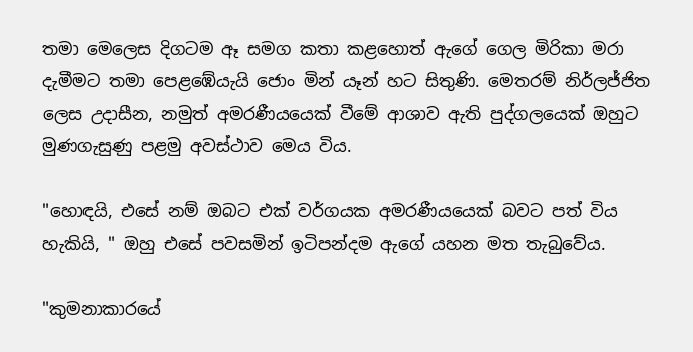තමා මෙලෙස දිගටම ඈ සමග කතා කළහොත් ඇගේ ගෙල මිරිකා මරා දැමීමට තමා පෙළඹේයැයි ජොං මින් යෑන් හට සිතුණි. මෙතරම් නිර්ලජ්ජිත ලෙස උදාසීන, නමුත් අමරණීයයෙක් වීමේ ආශාව ඇති පුද්ගලයෙක් ඔහුට මුණගැසුණු පළමු අවස්ථාව මෙය විය.

"හොඳයි, එසේ නම් ඔබට එක් වර්ගයක අමරණීයයෙක් බවට පත් විය හැකියි, " ඔහු එසේ පවසමින් ඉටිපන්දම ඇගේ යහන මත තැබුවේය.

"කුමනාකාරයේ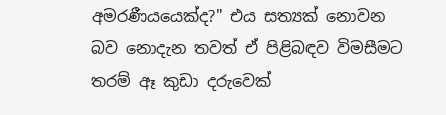අමරණීයයෙක්ද?" එය සත්‍යක් නොවන බව නොදැන තවත් ඒ පිළිබඳව විමසීමට තරම් ඈ කුඩා දරුවෙක්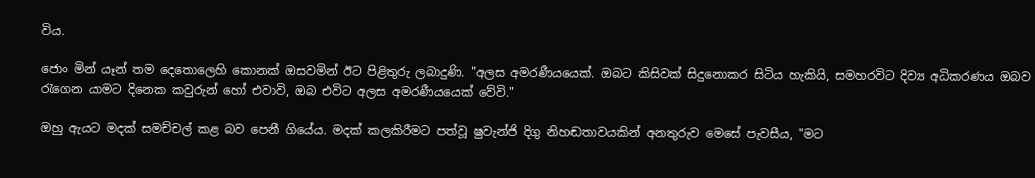විය.

ජොං මින් යෑන් තම දෙතොලෙහි කොනක් ඔසවමින් ඊට පිළිතුරු ලබාදුණි. "අලස අමරණීයයෙක්. ඔබට කිසිවක් සිදුනොකර සිටිය හැකියි, සමහරවිට දිව්‍ය අධිකරණය ඔබව රැගෙන යාමට දිනෙක කවුරුන් හෝ එවාවි, ඔබ එවිට අලස අමරණීයයෙක් වේවි."

ඔහු ඇයට මදක් සමච්චල් කළ බව පෙනී ගියේය. මදක් කලකිරීමට පත්වූ ෂුවැන්ජි දිගු නිහඬතාවයකින් අනතුරුව මෙසේ පැවසීය, "මට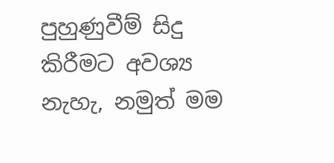පුහුණුවීම් සිදු කිරීමට අවශ්‍ය නැහැ, නමුත් මම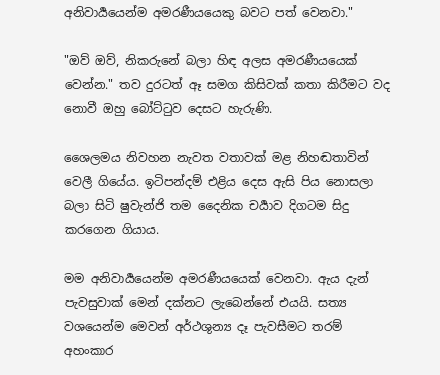අනිවාර්‍යයෙන්ම අමරණීයයෙකු බවට පත් වෙනවා."

"ඔව් ඔව්, නිකරුනේ බලා හිඳ අලස අමරණීයයෙක් වෙන්න." තව දුරටත් ඈ සමග කිසිවක් කතා කිරීමට වද නොවී ඔහු බෝට්ටුව දෙසට හැරුණි.

ශෛලමය නිවහන නැවත වතාවක් මළ නිහඬතාවින් වෙලී ගියේය. ඉටිපන්දම් එළිය දෙස ඇසි පිය නොසලා බලා සිටි ෂුවැන්ජි තම දෛනික චර්‍යාව දිගටම සිදු කරගෙන ගියාය.

මම අනිවාර්‍යයෙන්ම අමරණීයයෙක් වෙනවා. ඇය දැන් පැවසුවාක් මෙන් දක්නට ලැබෙන්නේ එයයි. සත්‍ය වශයෙන්ම මෙවන් අර්ථශුන්‍ය දෑ පැවසීමට තරම් අහංකාර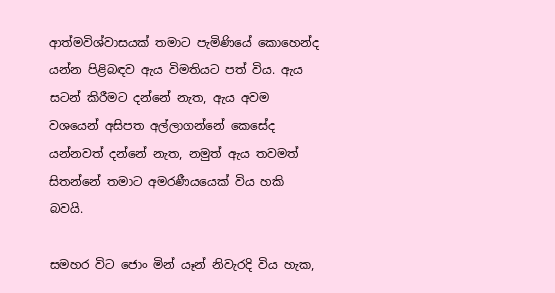ආත්මවිශ්වාසයක් තමාට පැමිණියේ කොහෙන්ද යන්න පිළිබඳව ඇය විමතියට පත් විය. ඇය සටන් කිරීමට දන්නේ නැත, ඇය අවම වශයෙන් අසිපත අල්ලාගන්නේ කෙසේද යන්නවත් දන්නේ නැත, නමුත් ඇය තවමත් සිතන්නේ තමාට අමරණීයයෙක් විය හකි බවයි.

සමහර විට ජොං මින් යෑන් නිවැරදි විය හැක,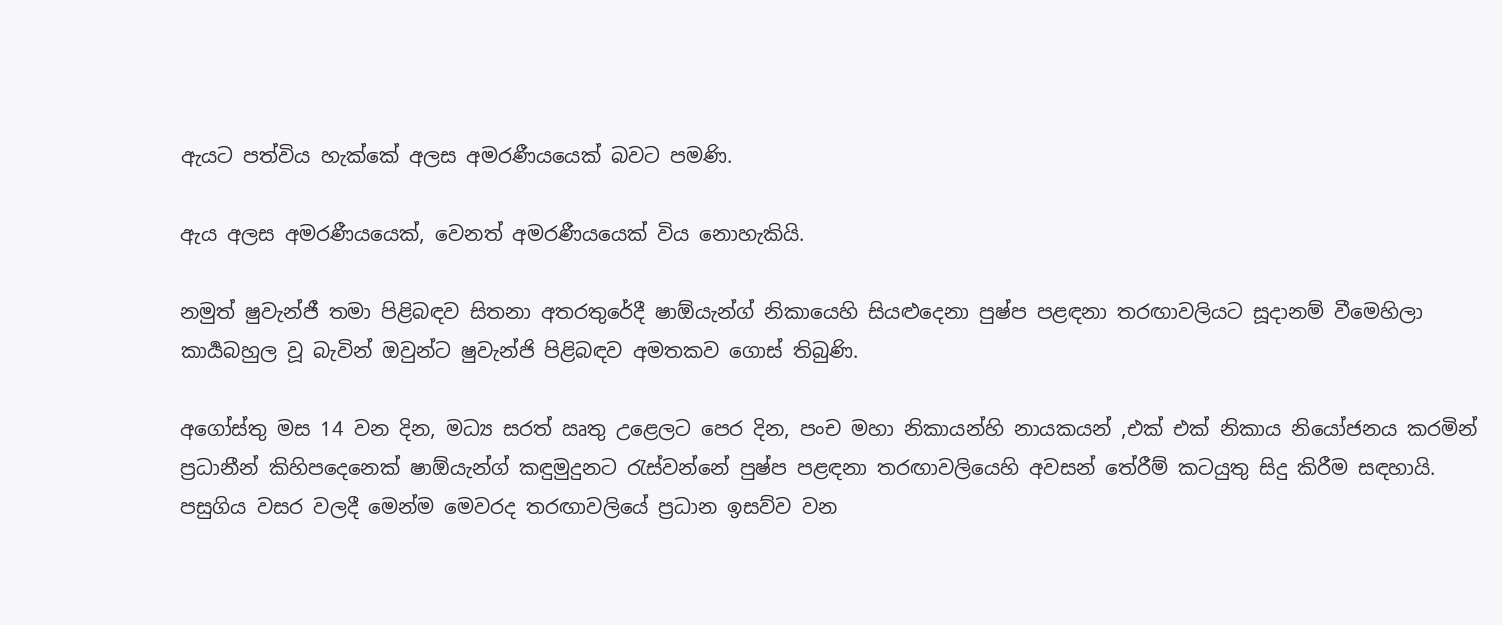ඇයට පත්විය හැක්කේ අලස අමරණීයයෙක් බවට පමණි.

ඇය අලස අමරණීයයෙක්, වෙනත් අමරණීයයෙක් විය නොහැකියි.

නමුත් ෂුවැන්ජී තමා පිළිබඳව සිතනා අතරතුරේදී ෂාඕයැන්ග් නිකායෙහි සියළුදෙනා පුෂ්ප පළඳනා තරඟාවලියට සූදානම් වීමෙහිලා කාර්‍යබහුල වූ බැවින් ඔවුන්ට ෂුවැන්ජි පිළිබඳව අමතකව ගොස් තිබුණි.

අගෝස්තු මස 14 වන දින, මධ්‍ය සරත් ඍතු උළෙලට පෙර දින, පංච මහා නිකායන්හි නායකයන් ,එක් එක් නිකාය නියෝජනය කරමින් ප්‍රධානීන් කිහිපදෙනෙක් ෂාඕයැන්ග් කඳුමුදුනට රැස්වන්නේ පුෂ්ප පළඳනා තරඟාවලියෙහි අවසන් තේරීම් කටයුතු සිදු කිරීම සඳහායි. පසුගිය වසර වලදී මෙන්ම මෙවරද තරඟාවලියේ ප්‍රධාන ඉසව්ව වන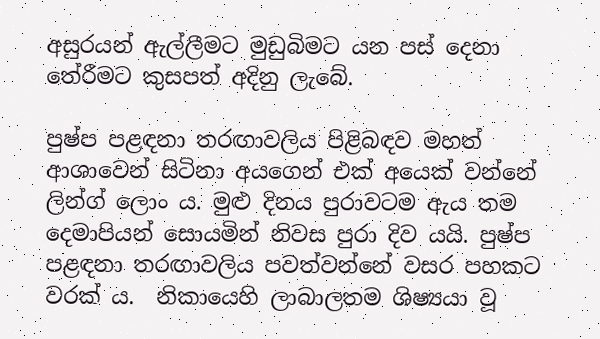අසුරයන් ඇල්ලීමට මුඩුබිමට යන පස් දෙනා තේරීමට කුසපත් අදිනු ලැබේ.

පුෂ්ප පළඳනා තරඟාවලිය පිළිබඳව මහත් ආශාවෙන් සිටිනා අයගෙන් එක් අයෙක් වන්නේ ලින්ග් ලොං ය. මුළු දිනය පුරාවටම ඇය තම දෙමාපියන් සොයමින් නිවස පුරා දිව යයි. පුෂ්ප පළඳනා තරඟාවලිය පවත්වන්නේ වසර පහකට වරක් ය.  නිකායෙහි ලාබාලතම ශිෂ්‍යයා වූ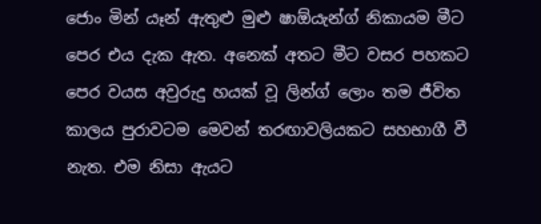ජොං මින් යෑන් ඇතුළු මුළු ෂාඕයැන්ග් නිකායම මීට පෙර එය දැක ඇත. අනෙක් අතට මීට වසර පහකට පෙර වයස අවුරුදු හයක් වූ ලින්ග් ලොං තම ජීවිත කාලය පුරාවටම මෙවන් තරඟාවලියකට සහභාගී වී නැත. එම නිසා ඇයට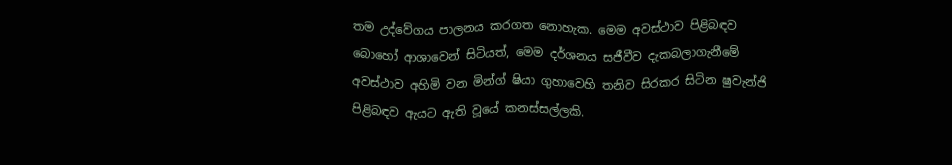තම උද්වේගය පාලනය කරගත නොහැක. මෙම අවස්ථාව පිළිබඳව බොහෝ ආශාවෙන් සිටියත්, මෙම දර්ශනය සජීවීව දැකබලාගැනීමේ අවස්ථාව අහිමි වන මින්ග් ෂියා ගුහාවෙහි තනිව සිරකර සිටින ෂුවැන්ජි පිළිබඳව ඇයට ඇති වූයේ කනස්සල්ලකි.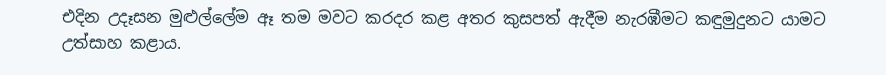එදින උදෑසන මුළුල්ලේම ඈ තම මවට කරදර කළ අතර කුසපත් ඇදීම නැරඹීමට කඳුමුදුනට යාමට උත්සාහ කළාය.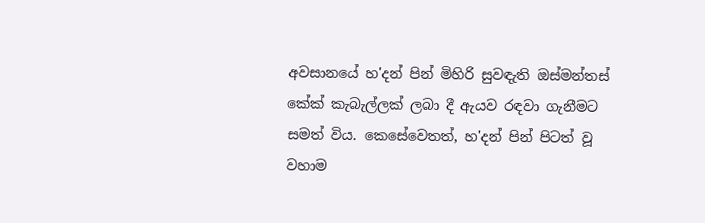අවසානයේ හ'දන් පින් මිහිරි සුවඳැති ඔස්මන්තස් කේක් කැබැල්ලක් ලබා දී ඇයව රඳවා ගැනීමට සමත් විය. කෙසේවෙතත්, හ'දන් පින් පිටත් වූ වහාම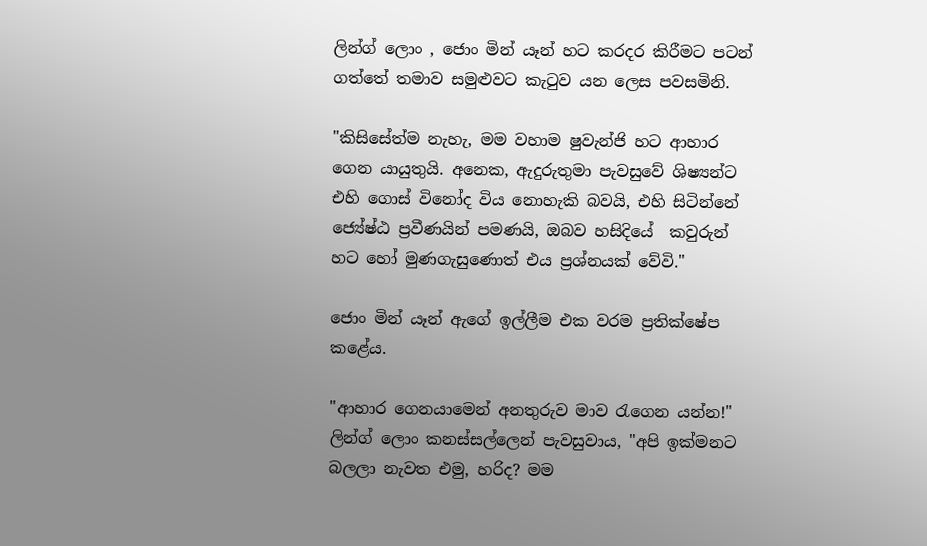ලින්ග් ලොං , ජොං මින් යෑන් හට කරදර කිරීමට පටන් ගත්තේ තමාව සමුළුවට කැටුව යන ලෙස පවසමිනි.

"කිසිසේත්ම නැහැ, මම වහාම ෂුවැන්ජි හට ආහාර ගෙන යායුතුයි. අනෙක, ඇදුරුතුමා පැවසුවේ ශිෂ්‍යන්ට එහි ගොස් විනෝද විය නොහැකි බවයි, එහි සිටින්නේ ජ්‍යේෂ්ඨ ප්‍රවීණයින් පමණයි, ඔබව හසිදියේ  කවුරුන් හට හෝ මුණගැසුණොත් එය ප්‍රශ්නයක් වේවි."

ජොං මින් යෑන් ඇගේ ඉල්ලීම එක වරම ප්‍රතික්ෂේප කළේය.

"ආහාර ගෙනයාමෙන් අනතුරුව මාව රැගෙන යන්න!" ලින්ග් ලොං කනස්සල්ලෙන් පැවසුවාය, "අපි ඉක්මනට බලලා නැවත එමු, හරිද? මම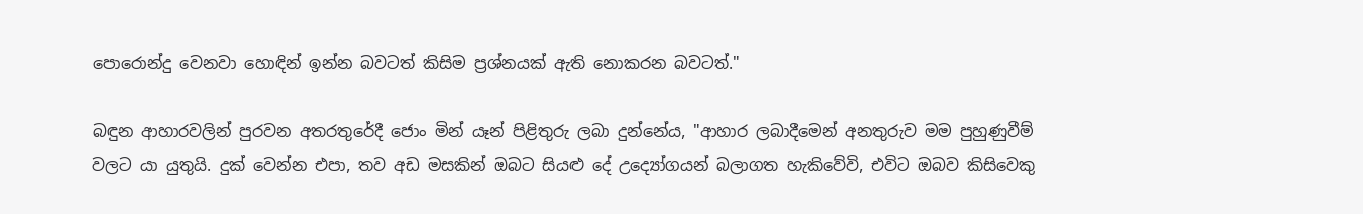පොරොන්දු වෙනවා හොඳින් ඉන්න බවටත් කිසිම ප්‍රශ්නයක් ඇති නොකරන බවටත්."

බඳුන ආහාරවලින් පුරවන අතරතුරේදී ජොං මින් යෑන් පිළිතුරු ලබා දුන්නේය, "ආහාර ලබාදීමෙන් අනතුරුව මම පුහුණුවීම් වලට යා යුතුයි. දුක් වෙන්න එපා, තව අඩ මසකින් ඔබට සියළු දේ උද්‍යෝගයන් බලාගත හැකිවේවි, එවිට ඔබව කිසිවෙකු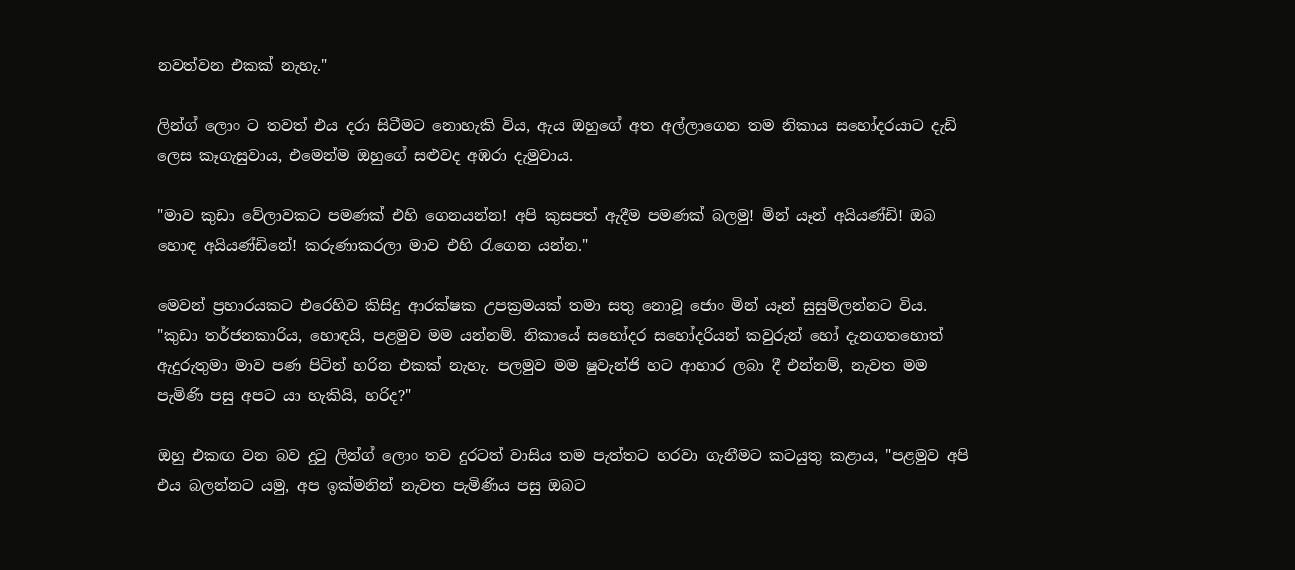නවත්වන එකක් නැහැ."

ලින්ග් ලොං ට තවත් එය දරා සිටීමට නොහැකි විය, ඇය ඔහුගේ අත අල්ලාගෙන තම නිකාය සහෝදරයාට දැඩි ලෙස කෑගැසුවාය, එමෙන්ම ඔහුගේ සළුවද අඹරා දැමුවාය.

"මාව කුඩා වේලාවකට පමණක් එහි ගෙනයන්න! අපි කුසපත් ඇදීම පමණක් බලමු! මින් යෑන් අයියණ්ඩි! ඔබ හොඳ අයියණ්ඩිනේ! කරුණාකරලා මාව එහි රැගෙන යන්න."

මෙවන් ප්‍රහාරයකට එරෙහිව කිසිදු ආරක්ෂක උපක්‍රමයක් තමා සතු නොවූ ජොං මින් යෑන් සුසුම්ලන්නට විය. "කුඩා තර්ජනකාරිය, හොඳයි, පළමුව මම යන්නම්. නිකායේ සහෝදර සහෝදරියන් කවුරුන් හෝ දැනගතහොත් ඇදුරුතුමා මාව පණ පිටින් හරින එකක් නැහැ. පලමුව මම ෂුවැන්ජි හට ආහාර ලබා දී එන්නම්, නැවත මම පැමිණි පසු අපට යා හැකියි, හරිද?"

ඔහු එකඟ වන බව දුටු ලින්ග් ලොං තව දුරටත් වාසිය තම පැත්තට හරවා ගැනීමට කටයුතු කළාය, "පළමුව අපි එය බලන්නට යමු, අප ඉක්මනින් නැවත පැමිණිය පසු ඔබට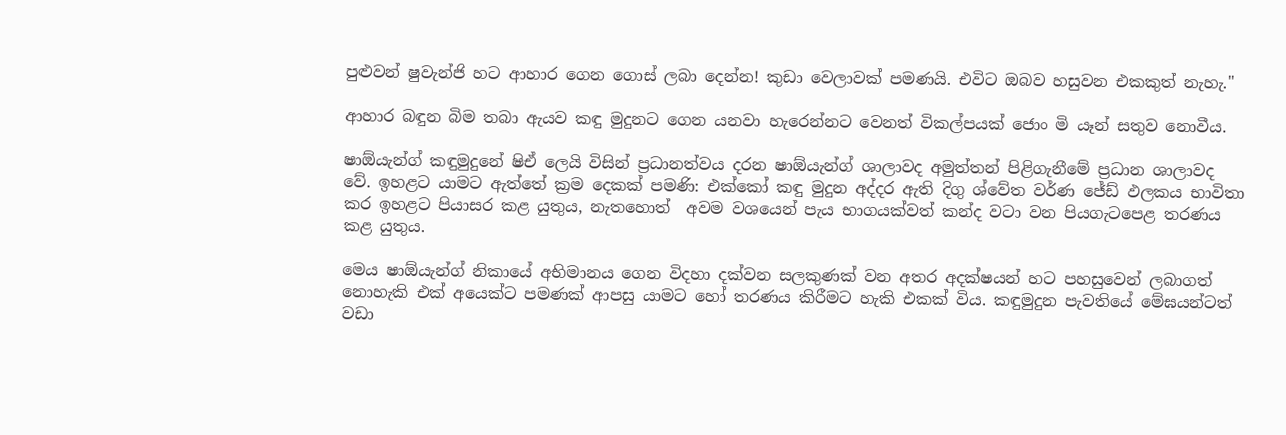පුළුවන් ෂුවැන්ජි හට ආහාර ගෙන ගොස් ලබා දෙන්න! කුඩා වෙලාවක් පමණයි. එවිට ඔබව හසුවන එකකුත් නැහැ."

ආහාර බඳුන බිම තබා ඇයව කඳු මුදුනට ගෙන යනවා හැරෙන්නට වෙනත් විකල්පයක් ජොං මි යෑන් සතුව නොවීය.

ෂාඕයැන්ග් කඳුමුදුනේ ෂිඒ ලෙයි විසින් ප්‍රධානත්වය දරන ෂාඕයැන්ග් ශාලාවද අමුත්තන් පිළිගැනීමේ ප්‍රධාන ශාලාවද වේ. ඉහළට යාමට ඇත්තේ ක්‍රම දෙකක් පමණි: එක්කෝ කඳු මුදුන අද්දර ඇති දිගු ශ්වේත වර්ණ ජේඩ් ඵලකය භාවිතා කර ඉහළට පියාසර කළ යුතුය, නැතහොත්  අවම වශයෙන් පැය භාගයක්වත් කන්ද වටා වන පියගැටපෙළ තරණය කළ යුතුය.

මෙය ෂාඕයැන්ග් නිකායේ අභිමානය ගෙන විදහා දක්වන සලකුණක් වන අතර අදක්ෂයන් හට පහසුවෙන් ලබාගත් නොහැකි එක් අයෙක්ට පමණක් ආපසු යාමට හෝ තරණය කිරීමට හැකි එකක් විය. කඳුමුදුන පැවතියේ මේඝයන්ටත් වඩා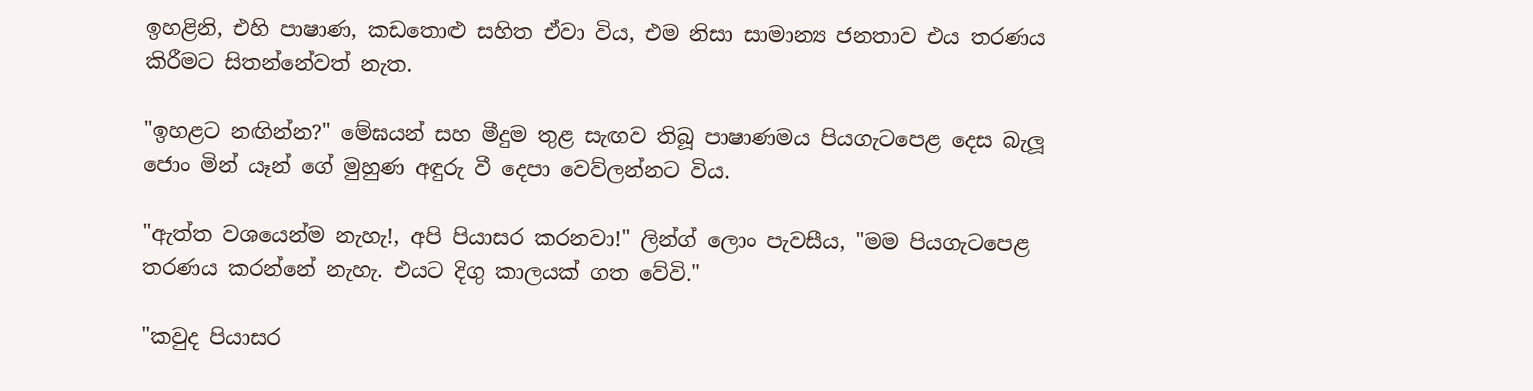ඉහළිනි, එහි පාෂාණ, කඩතොළු සහිත ඒවා විය, එම නිසා සාමාන්‍ය ජනතාව එය තරණය කිරීමට සිතන්නේවත් නැත.

"ඉහළට නඟින්න?" මේඝයන් සහ මීදුම තුළ සැඟව තිබූ පාෂාණමය පියගැටපෙළ දෙස බැලූ ජොං මින් යෑන් ගේ මුහුණ අඳුරු වී දෙපා වෙව්ලන්නට විය.

"ඇත්ත වශයෙන්ම නැහැ!, අපි පියාසර කරනවා!" ලින්ග් ලොං පැවසීය, "මම පියගැටපෙළ තරණය කරන්නේ නැහැ. එයට දිගු කාලයක් ගත වේවි."

"කවුද පියාසර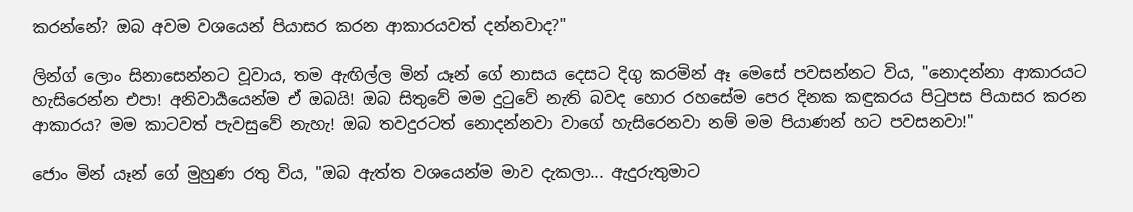කරන්නේ? ඔබ අවම වශයෙන් පියාසර කරන ආකාරයවත් දන්නවාද?"

ලින්ග් ලොං සිනාසෙන්නට වූවාය, තම ඇඟිල්ල මින් යෑන් ගේ නාසය දෙසට දිගු කරමින් ඈ මෙසේ පවසන්නට විය, "නොදන්නා ආකාරයට හැසිරෙන්න එපා! අනිවාර්‍යයෙන්ම ඒ ඔබයි! ඔබ සිතුවේ මම දුටුවේ නැති බවද හොර රහසේම පෙර දිනක කඳුකරය පිටුපස පියාසර කරන ආකාරය? මම කාටවත් පැවසුවේ නැහැ! ඔබ තවදුරටත් නොදන්නවා වාගේ හැසිරෙනවා නම් මම පියාණන් හට පවසනවා!"

ජොං මින් යෑන් ගේ මුහුණ රතු විය, "ඔබ ඇත්ත වශයෙන්ම මාව දැකලා... ඇදුරුතුමාට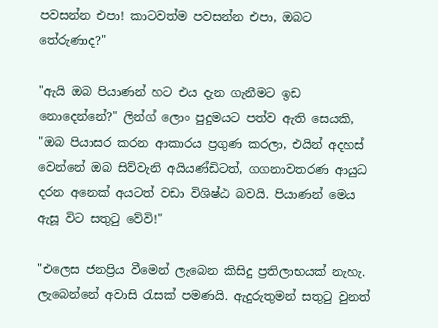පවසන්න එපා! කාටවත්ම පවසන්න එපා, ඔබට තේරුණාද?"

"ඇයි ඔබ පියාණන් හට එය දැන ගැනීමට ඉඩ නොදෙන්නේ?" ලින්ග් ලොං පුදුමයට පත්ව ඇති සෙයකි, "ඔබ පියාසර කරන ආකාරය ප්‍රගුණ කරලා, එයින් අදහස් වෙන්නේ ඔබ සිව්වැනි අයියණ්ඩිටත්, ගගනාවතරණ ආයුධ දරන අනෙක් අයටත් වඩා විශිෂ්ඨ බවයි. පියාණන් මෙය ඇසූ විට සතුටු වේවි!"

"එලෙස ජනප්‍රිය වීමෙන් ලැබෙන කිසිදු ප්‍රතිලාභයක් නැහැ. ලැබෙන්නේ අවාසි රැසක් පමණයි. ඇදුරුතුමන් සතුටු වුනත්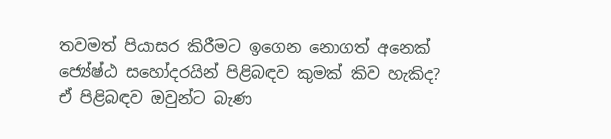තවමත් පියාසර කිරීමට ඉගෙන නොගත් අනෙක් ජ්‍යේෂ්ඨ සහෝදරයින් පිළිබඳව කුමක් කිව හැකිද? ඒ පිළිබඳව ඔවුන්ට බැණ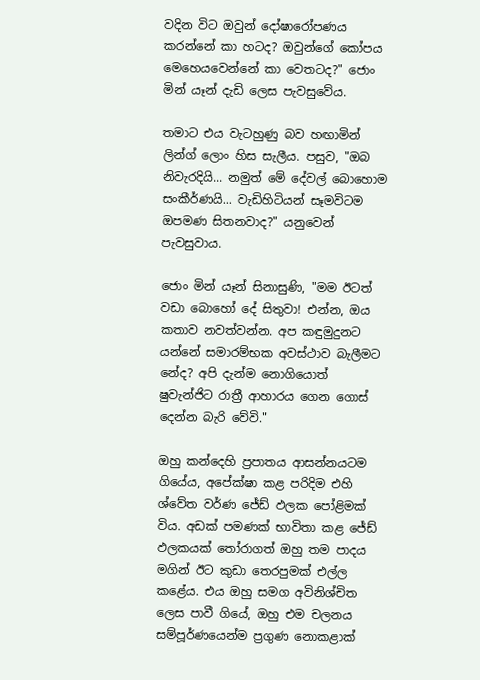වදින විට ඔවුන් දෝෂාරෝපණය කරන්නේ කා හටද? ඔවුන්ගේ කෝපය මෙහෙයවෙන්නේ කා වෙතටද?" ජොං මින් යෑන් දැඩි ලෙස පැවසුවේය.

තමාට එය වැටහුණු බව හඟාමින් ලින්ග් ලොං හිස සැලීය. පසුව, "ඔබ නිවැරදියි... නමුත් මේ දේවල් බොහොම සංකීර්ණයි... වැඩිහිටියන් සෑමවිටම ඔපමණ සිතනවාද?" යනුවෙන් පැවසුවාය.

ජොං මින් යෑන් සිනාසුණි, "මම ඊටත් වඩා බොහෝ දේ සිතුවා! එන්න, ඔය කතාව නවත්වන්න. අප කඳුමුදුනට යන්නේ සමාරම්භක අවස්ථාව බැලීමට නේද? අපි දැන්ම නොගියොත් ෂුවැන්ජිට රාත්‍රී ආහාරය ගෙන ගොස් දෙන්න බැරි වේවි."

ඔහු කන්දෙහි ප්‍රපාතය ආසන්නයටම ගියේය, අපේක්ෂා කළ පරිදිම එහි ශ්වේත වර්ණ ජේඩ් ඵලක පෝළිමක් විය. අඩක් පමණක් භාවිතා කළ ජේඩ් ඵලකයක් තෝරාගත් ඔහු තම පාදය මගින් ඊට කුඩා තෙරපුමක් එල්ල කළේය. එය ඔහු සමග අවිනිශ්චිත ලෙස පාවී ගියේ, ඔහු එම චලනය සම්පූර්ණයෙන්ම ප්‍රගුණ නොකළාක්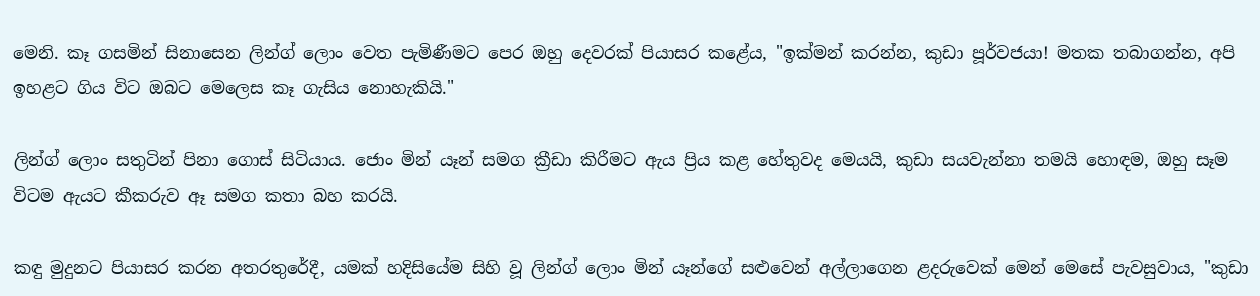මෙනි. කෑ ගසමින් සිනාසෙන ලින්ග් ලොං වෙත පැමිණීමට පෙර ඔහු දෙවරක් පියාසර කළේය, "ඉක්මන් කරන්න, කුඩා පූර්වජයා! මතක තබාගන්න, අපි ඉහළට ගිය විට ඔබට මෙලෙස කෑ ගැසිය නොහැකියි."

ලින්ග් ලොං සතුටින් පිනා ගොස් සිටියාය. ජොං මින් යෑන් සමග ක්‍රීඩා කිරීමට ඇය ප්‍රිය කළ හේතුවද මෙයයි, කුඩා සයවැන්නා තමයි හොඳම, ඔහු සෑම විටම ඇයට කීකරුව ඈ සමග කතා බහ කරයි.

කඳු මුදුනට පියාසර කරන අතරතුරේදී, යමක් හදිසියේම සිහි වූ ලින්ග් ලොං මින් යෑන්ගේ සළුවෙන් අල්ලාගෙන ළදරුවෙක් මෙන් මෙසේ පැවසුවාය, "කුඩා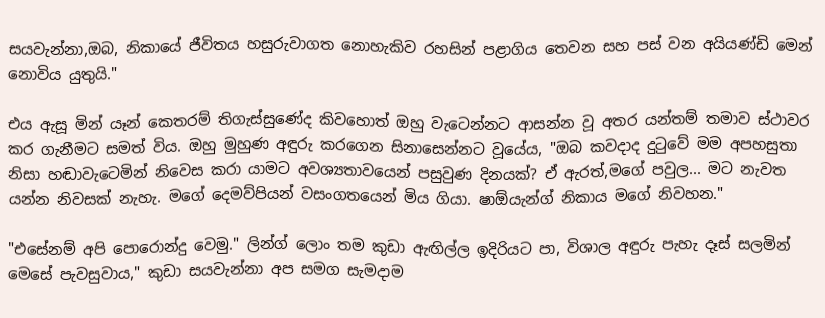සයවැන්නා,ඔබ, නිකායේ ජීවිතය හසුරුවාගත නොහැකිව රහසින් පළාගිය තෙවන සහ පස් වන අයියණ්ඩි මෙන් නොවිය යුතුයි."

එය ඇසූ මින් යෑන් කෙතරම් තිගැස්සුණේද කිවහොත් ඔහු වැටෙන්නට ආසන්න වූ අතර යන්තම් තමාව ස්ථාවර කර ගැනීමට සමත් විය. ඔහු මුහුණ අඳුරු කරගෙන සිනාසෙන්නට වූයේය, "ඔබ කවදාද දුටුවේ මම අපහසුතා නිසා හඬාවැටෙමින් නිවෙස කරා යාමට අවශ්‍යතාවයෙන් පසුවුණ දිනයක්? ඒ ඇරත්,මගේ පවුල... මට නැවත යන්න නිවසක් නැහැ. මගේ දෙමව්පියන් වසංගතයෙන් මිය ගියා. ෂාඕයැන්ග් නිකාය මගේ නිවහන."

"එසේනම් අපි පොරොන්දු වෙමු." ලින්ග් ලොං තම කුඩා ඇඟිල්ල ඉදිරියට පා, විශාල අඳුරු පැහැ දෑස් සලමින් මෙසේ පැවසුවාය," කුඩා සයවැන්නා අප සමග සැමදාම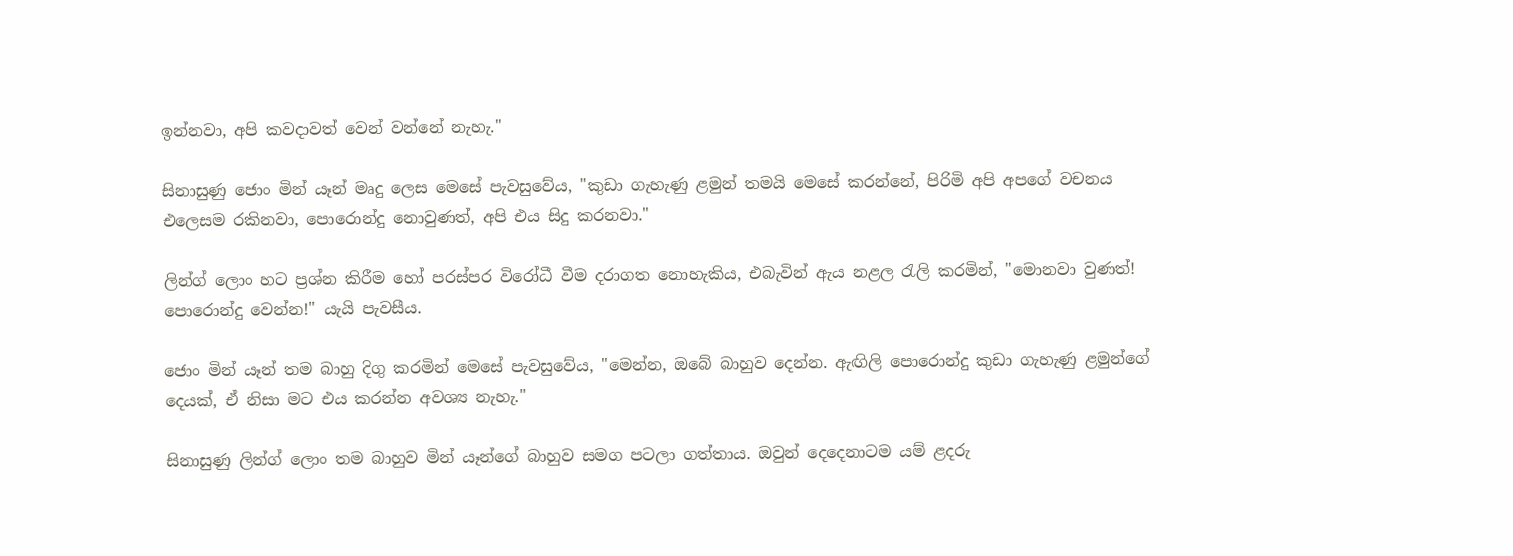ඉන්නවා, අපි කවදාවත් වෙන් වන්නේ නැහැ."

සිනාසුණු ජොං මින් යෑන් මෘදු ලෙස මෙසේ පැවසුවේය, "කුඩා ගැහැණු ළමුන් තමයි මෙසේ කරන්නේ, පිරිමි අපි අපගේ වචනය එලෙසම රකිනවා, පොරොන්දු නොවුණත්, අපි එය සිදු කරනවා."

ලින්ග් ලොං හට ප්‍රශ්න කිරීම හෝ පරස්පර විරෝධී වීම දරාගත නොහැකිය, එබැවින් ඇය නළල රැලි කරමින්, "මොනවා වුණත්! පොරොන්දු වෙන්න!" යැයි පැවසීය.

ජොං මින් යෑන් තම බාහු දිගු කරමින් මෙසේ පැවසුවේය, "මෙන්න, ඔබේ බාහුව දෙන්න. ඇඟිලි පොරොන්දු කුඩා ගැහැණු ළමුන්ගේ දෙයක්, ඒ නිසා මට එය කරන්න අවශ්‍ය නැහැ."

සිනාසුණු ලින්ග් ලොං තම බාහුව මින් යෑන්ගේ බාහුව සමග පටලා ගත්තාය. ඔවුන් දෙදෙනාටම යම් ළදරු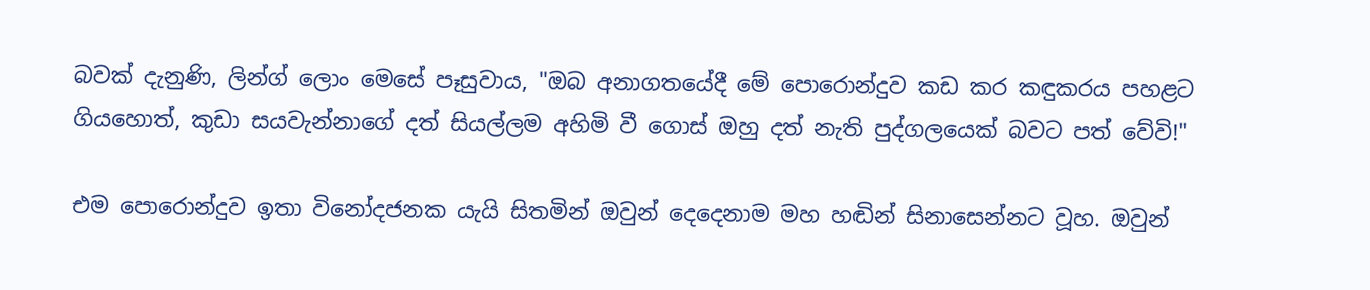බවක් දැනුණි, ලින්ග් ලොං මෙසේ පෑසුවාය, "ඔබ අනාගතයේදී මේ පොරොන්දුව කඩ කර කඳුකරය පහළට ගියහොත්, කුඩා සයවැන්නාගේ දත් සියල්ලම අහිමි වී ගොස් ඔහු දත් නැති පුද්ගලයෙක් බවට පත් වේවි!"

එම පොරොන්දුව ඉතා විනෝදජනක යැයි සිතමින් ඔවුන් දෙදෙනාම මහ හඬින් සිනාසෙන්නට වූහ. ඔවුන්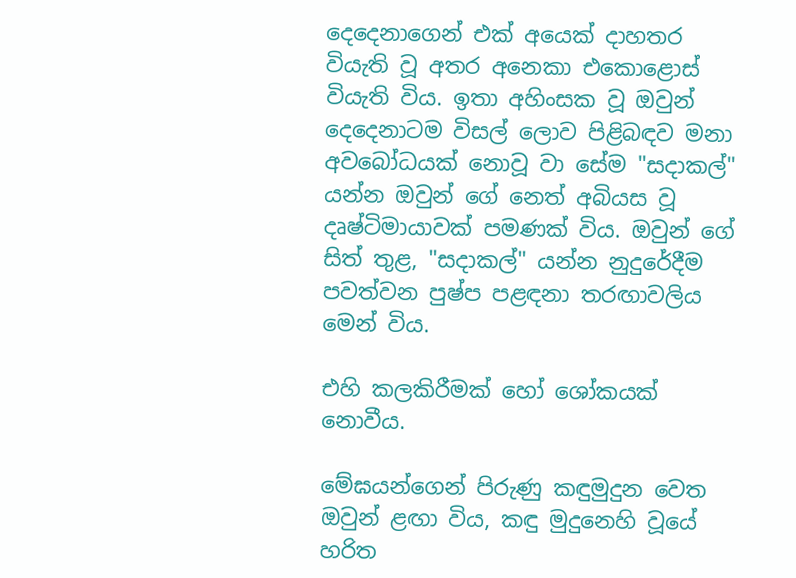දෙදෙනාගෙන් එක් අයෙක් දාහතර වියැති වූ අතර අනෙකා එකොළොස් වියැති විය. ඉතා අහිංසක වූ ඔවුන් දෙදෙනාටම විසල් ලොව පිළිබඳව මනා අවබෝධයක් නොවූ වා සේම "සදාකල්" යන්න ඔවුන් ගේ නෙත් අබියස වූ දෘෂ්ටිමායාවක් පමණක් විය. ඔවුන් ගේ සිත් තුළ, "සදාකල්" යන්න නුදුරේදීම පවත්වන පුෂ්ප පළඳනා තරඟාවලිය මෙන් විය.

එහි කලකිරීමක් හෝ ශෝකයක් නොවීය.

මේඝයන්ගෙන් පිරුණු කඳුමුදුන වෙත ඔවුන් ළඟා විය, කඳු මුදුනෙහි වූයේ හරිත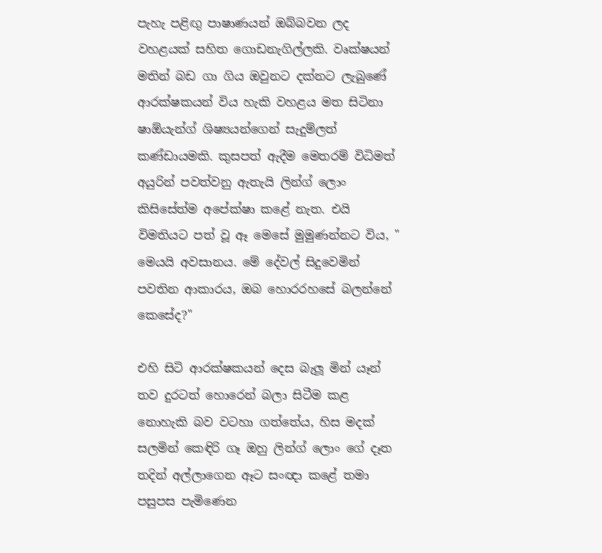පැහැ පළිඟු පාෂාණයන් ඔබ්බවන ලද වහළයක් සහිත ගොඩනැගිල්ලකි. වෘක්ෂයන් මතින් බඩ ගා ගිය ඔවුනට දක්නට ලැබුණේ ආරක්ෂකයන් විය හැකි වහළය මත සිටිනා ෂාඕයැන්ග් ශිෂ්‍යයන්ගෙන් සැදුම්ලත් කණ්ඩායමකි. කුසපත් ඇදීම මෙතරම් විධිමත් අයුරින් පවත්වනු ඇතැයි ලින්ග් ලොං කිසිසේත්ම අපේක්ෂා කළේ නැත. එයි විමතියට පත් වූ ඈ මෙසේ මුමුණන්නට විය, " මෙයයි අවසානය. මේ දේවල් සිදුවෙමින් පවතින ආකාරය, ඔබ හොරරහසේ බලන්නේ කෙසේද?"

එහි සිටි ආරක්ෂකයන් දෙස බැලූ මින් යෑන් තව දුරටත් හොරෙන් බලා සිටීම කළ නොහැකි බව වටහා ගත්තේය, හිස මදක් සලමින් කෙඳිරි ගෑ ඔහු ලින්ග් ලොං ගේ දෑත තදින් අල්ලාගෙන ඈට සංඥා කළේ තමා පසුපස පැමිණෙන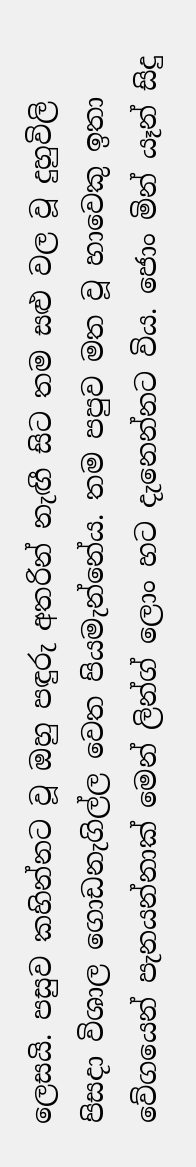ලෙසයි. පසුව කහින්නට වූ ඔහු පඳුරු අතරින් නැඟී සිට තම සළු වල වූ දුහුවිලි පිසදා විශාල ගොඩනැගිල්ල වෙත පියමැන්නේය. තම පපුව මත වූ හාවෙකු ඉතා වේගයෙන් පැනයන්නාක් මෙන් ලින්ග් ලොං හට දැනෙන්නට විය. ජොං මින් යෑන් සිදු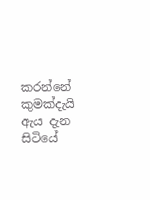කරන්නේ කුමක්දැයි ඇය දැන සිටියේ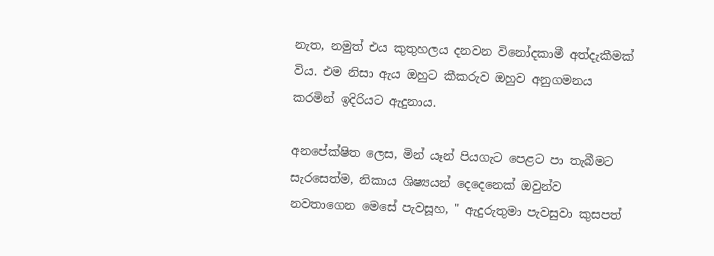නැත, නමුත් එය කුතුහලය දනවන විනෝදකාමී අත්දැකීමක් විය. එම නිසා ඇය ඔහුට කීකරුව ඔහුව අනුගමනය කරමින් ඉදිරියට ඇදුනාය.

අනපේක්ෂිත ලෙස, මින් යෑන් පියගැට පෙළට පා තැබීමට සැරසෙත්ම, නිකාය ශිෂ්‍යයන් දෙදෙනෙක් ඔවුන්ව නවතාගෙන මෙසේ පැවසූහ, " ඇදුරුතුමා පැවසුවා කුසපත්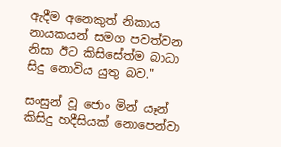ඇදීම අනෙකුත් නිකාය නායකයන් සමග පවත්වන නිසා ඊට කිසිසේත්ම බාධා සිදු නොවිය යුතු බව."

සංසුන් වූ ජොං මින් යෑන් කිසිදු හදීසියක් නොපෙන්වා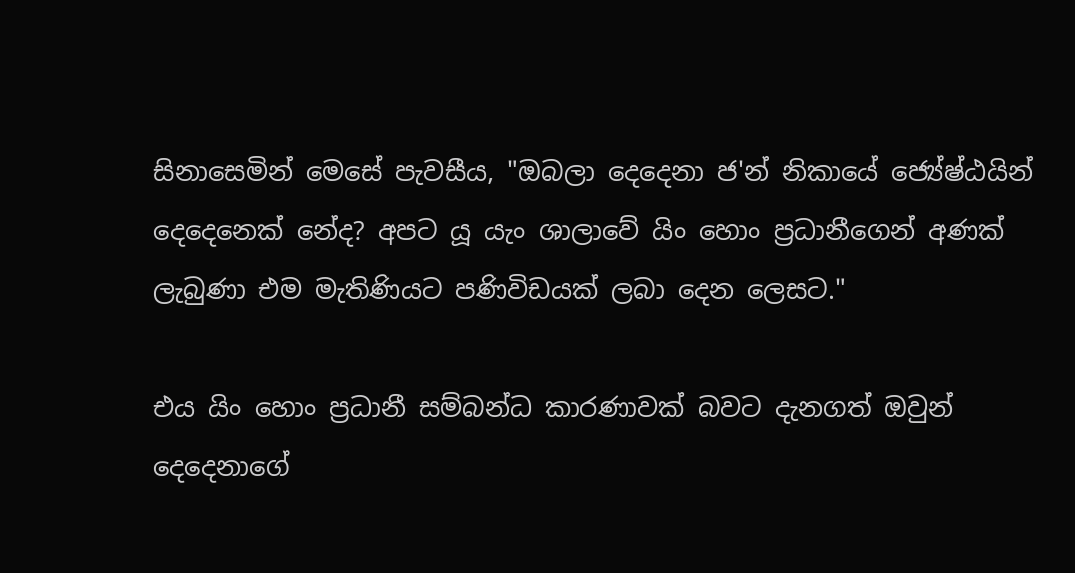සිනාසෙමින් මෙසේ පැවසීය, "ඔබලා දෙදෙනා ජ'න් නිකායේ ජ්‍යේෂ්ඨයින් දෙදෙනෙක් නේද? අපට යූ යැං ශාලාවේ යිං හොං ප්‍රධානීගෙන් අණක් ලැබුණා එම මැතිණියට පණිවිඩයක් ලබා දෙන ලෙසට."

එය යිං හොං ප්‍රධානී සම්බන්ධ කාරණාවක් බවට දැනගත් ඔවුන් දෙදෙනාගේ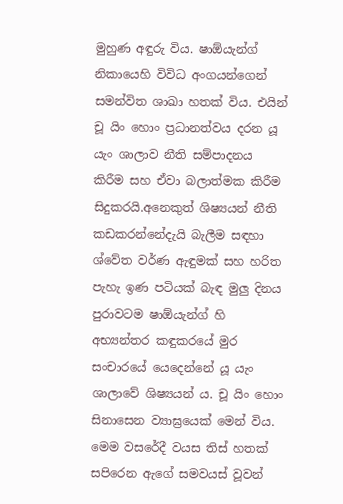මුහුණ අඳුරු විය. ෂාඕයැන්ග් නිකායෙහි විවිධ අංගයන්ගෙන් සමන්විත ශාඛා හතක් විය. එයින් චූ යිං හොං ප්‍රධානත්වය දරන යූ යැං ශාලාව නීති සම්පාදනය කිරීම සහ ඒවා බලාත්මක කිරීම සිදුකරයි.අනෙකුත් ශිෂ්‍යයන් නීති කඩකරන්නේදැයි බැලීම සඳහා ශ්වේත වර්ණ ඇඳුමක් සහ හරිත පැහැ ඉණ පටියක් බැඳ මුලු දිනය පුරාවටම ෂාඕයැන්ග් හි අභ්‍යන්තර කඳුකරයේ මුර සංචාරයේ යෙදෙන්නේ යූ යැං ශාලාවේ ශිෂ්‍යයන් ය. චූ යිං හොං සිනාසෙන ව්‍යාඝ්‍රයෙක් මෙන් විය. මෙම වසරේදී වයස තිස් හතක් සපිරෙන ඇගේ සමවයස් වූවන්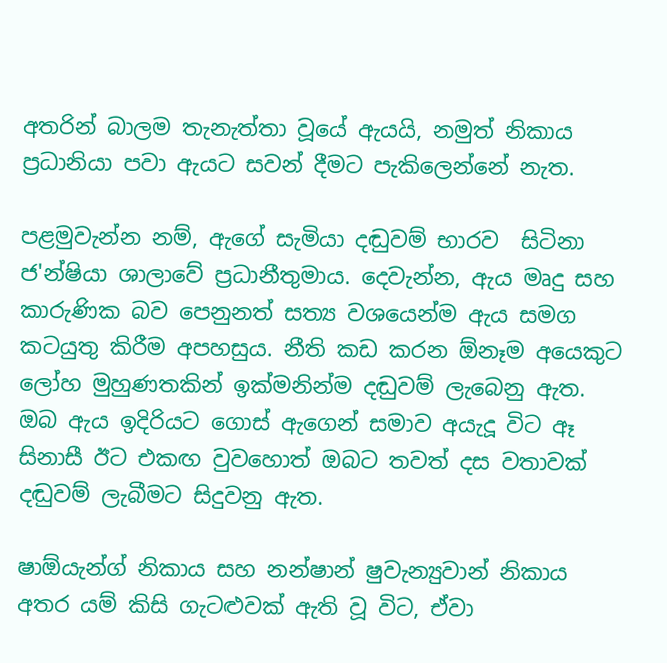අතරින් බාලම තැනැත්තා වූයේ ඇයයි, නමුත් නිකාය ප්‍රධානියා පවා ඇයට සවන් දීමට පැකිලෙන්නේ නැත.

පළමුවැන්න නම්, ඇගේ සැමියා දඬුවම් භාරව  සිටිනා ජ'න්ෂියා ශාලාවේ ප්‍රධානීතුමාය. දෙවැන්න, ඇය මෘදු සහ කාරුණික බව පෙනුනත් සත්‍ය වශයෙන්ම ඇය සමග කටයුතු කිරීම අපහසුය. නීති කඩ කරන ඕනෑම අයෙකුට ලෝහ මුහුණතකින් ඉක්මනින්ම දඬුවම් ලැබෙනු ඇත. ඔබ ඇය ඉදිරියට ගොස් ඇගෙන් සමාව අයැදූ විට ඈ සිනාසී ඊට එකඟ වුවහොත් ඔබට තවත් දස වතාවක් දඬුවම් ලැබීමට සිදුවනු ඇත.

ෂාඕයැන්ග් නිකාය සහ නන්ෂාන් ෂුවැන්‍යුවාන් නිකාය අතර යම් කිසි ගැටළුවක් ඇති වූ විට, ඒවා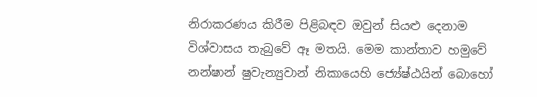නිරාකරණය කිරීම පිළිබඳව ඔවුන් සියළු දෙනාම විශ්වාසය තැබුවේ ඈ මතයි. මෙම කාන්තාව හමුවේ නන්ෂාන් ෂුවැන්‍යුවාන් නිකායෙහි ජ්‍යේෂ්ඨයින් බොහෝ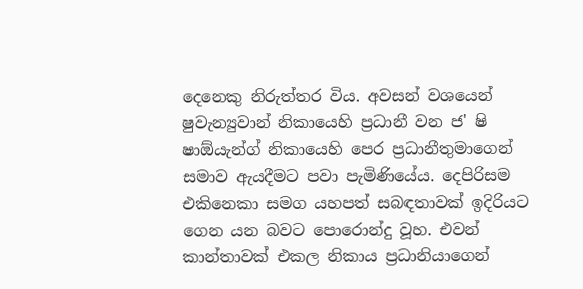දෙනෙකු නිරුත්තර විය. අවසන් වශයෙන් ෂුවැන්‍යුවාන් නිකායෙහි ප්‍රධානී වන ජ' ෂි ෂාඕයැන්ග් නිකායෙහි පෙර ප්‍රධානීතුමාගෙන් සමාව ඇයදීමට පවා පැමිණියේය. දෙපිරිසම එකිනෙකා සමග යහපත් සබඳතාවක් ඉදිරියට ගෙන යන බවට පොරොන්දු වූහ. එවන් කාන්තාවක් එකල නිකාය ප්‍රධානියාගෙන්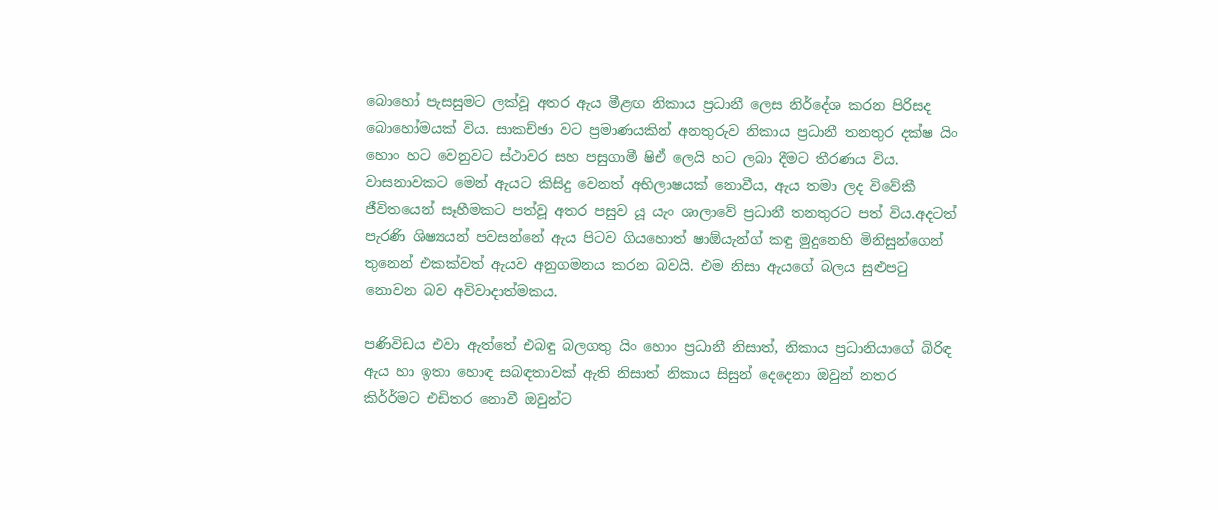බොහෝ පැසසුමට ලක්වූ අතර ඇය මීළඟ නිකාය ප්‍රධානී ලෙස නිර්දේශ කරන පිරිසද බොහෝමයක් විය. සාකච්ඡා වට ප්‍රමාණයකින් අනතුරුව නිකාය ප්‍රධානී තනතුර දක්ෂ යිං හොං හට වෙනුවට ස්ථාවර සහ පසුගාමී ෂිඒ ලෙයි හට ලබා දීමට තීරණය විය. වාසනාවකට මෙන් ඇයට කිසිදු වෙනත් අභිලාෂයක් නොවීය, ඇය තමා ලද විවේකී ජීවිතයෙන් සෑහීමකට පත්වූ අතර පසුව යූ යැං ශාලාවේ ප්‍රධානී තනතුරට පත් විය.අදටත් පැරණි ශිෂ්‍යයන් පවසන්නේ ඇය පිටව ගියහොත් ෂාඕයැන්ග් කඳු මුදුනෙහි මිනිසුන්ගෙන් තුනෙන් එකක්වත් ඇයව අනුගමනය කරන බවයි. එම නිසා ඇයගේ බලය සුළුපටු නොවන බව අවිවාදාත්මකය.

පණිවිඩය එවා ඇත්තේ එබඳු බලගතු යිං හොං ප්‍රධානී නිසාත්, නිකාය ප්‍රධානියාගේ බිරිඳ ඇය හා ඉතා හොඳ සබඳතාවක් ඇති නිසාත් නිකාය සිසුන් දෙදෙනා ඔවුන් නතර කිර්‍ර්මට එඩිතර නොවී ඔවුන්ට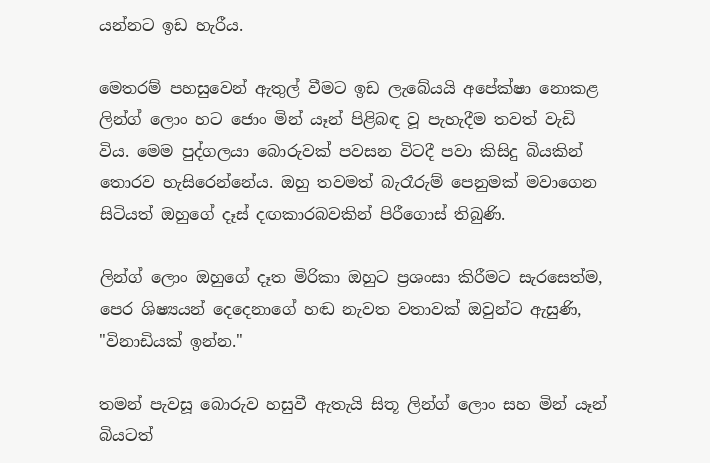යන්නට ඉඩ හැරීය.

මෙතරම් පහසුවෙන් ඇතුල් වීමට ඉඩ ලැබේයයි අපේක්ෂා නොකළ ලින්ග් ලොං හට ජොං මින් යෑන් පිළිබඳ වූ පැහැදීම තවත් වැඩි විය. මෙම පුද්ගලයා බොරුවක් පවසන විටදී පවා කිසිදු බියකින් තොරව හැසිරෙන්නේය. ඔහු තවමත් බැරෑරුම් පෙනුමක් මවාගෙන සිටියත් ඔහුගේ දෑස් දඟකාරබවකින් පිරීගොස් තිබුණි.

ලින්ග් ලොං ඔහුගේ දෑත මිරිකා ඔහුට ප්‍රශංසා කිරීමට සැරසෙත්ම, පෙර ශිෂ්‍යයන් දෙදෙනාගේ හඬ නැවත වතාවක් ඔවුන්ට ඇසුණි, "විනාඩියක් ඉන්න."

තමන් පැවසූ බොරුව හසුවී ඇතැයි සිතූ ලින්ග් ලොං සහ මින් යෑන් බියටත්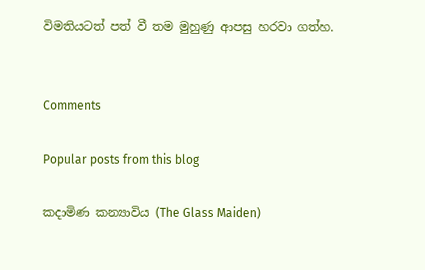විමතියටත් පත් වී තම මුහුණු ආපසු හරවා ගත්හ.


Comments

Popular posts from this blog

කදාමිණ කන්‍යාවිය (The Glass Maiden)